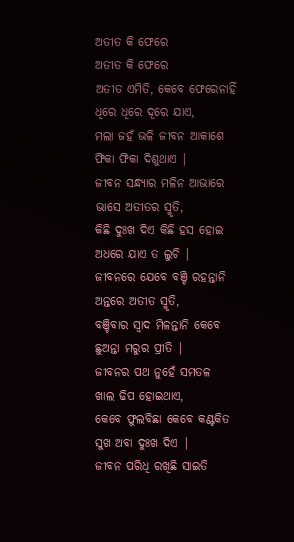ଅତୀତ କି ଫେରେ
ଅତୀତ କି ଫେରେ
ଅତୀତ ଏମିତି, କେବେ ଫେରେନାହିଁ
ଧିରେ ଧିରେ ଦୂରେ ଯାଏ,
ମଲା ଜହଁ ଭଳି ଜୀବନ ଆକାଶେ
ଫିକା ଫିକା ଦିଶୁଥାଏ |
ଜୀବନ ସନ୍ଧ୍ୟାର ମଳିନ ଆଭାରେ
ଭାସେ ଅତୀତର ସ୍ମୃତି,
କିଛି ଦୁଃଖ ଦିଏ କିଛି ହସ ହୋଇ
ଅଧରେ ଯାଏ ତ ଲୁଚି |
ଜୀବନରେ ଯେବେ ବଞ୍ଚି ରହନ୍ତାନି
ଅନ୍ତରେ ଅତୀତ ସ୍ମୃତି,
ବଞ୍ଚିବାର ସ୍ୱାଦ ମିଳନ୍ତାନି କେବେ
ଛୁଅନ୍ତା ମରୁର ପ୍ରୀତି |
ଜୀବନର ପଥ ନୁହେଁ ସମତଳ
ଖାଲ ଢିପ ହୋଇଥାଏ,
କେବେ ଫୁଲବିଛା କେବେ କଣ୍ଟକିତ
ସୁଖ ଅବା ଦୁଃଖ ଦିଏ |
ଜୀବନ ପରିଧି ରଖିଛି ସାଇତି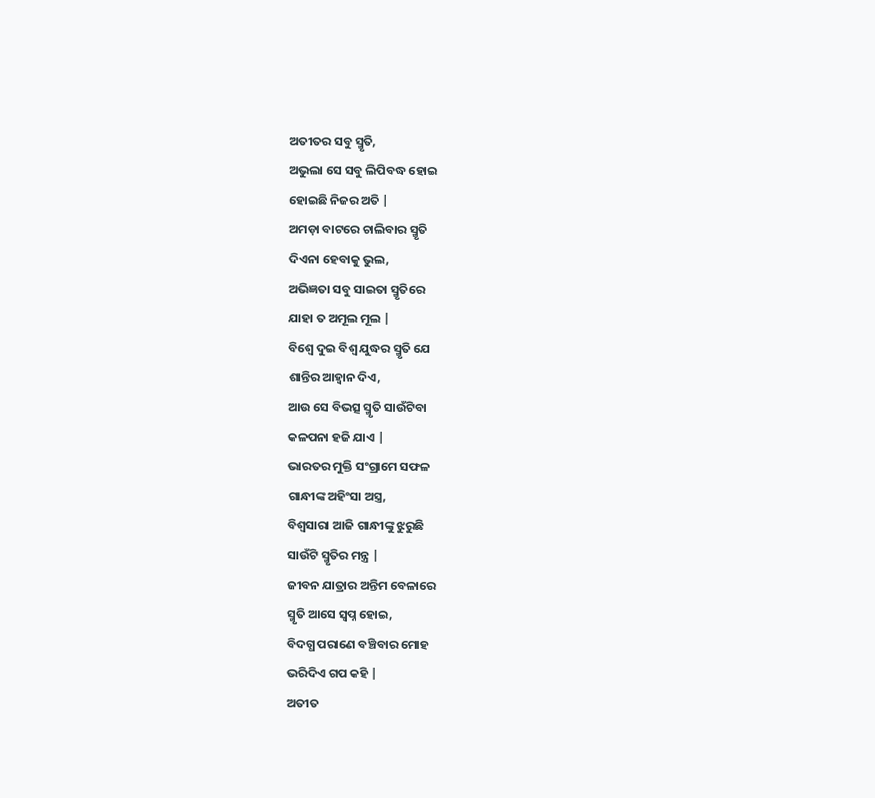ଅତୀତର ସବୁ ସ୍ମୃତି,
ଅଭୁଲା ସେ ସବୁ ଲିପିବଦ୍ଧ ହୋଇ
ହୋଇଛି ନିଜର ଅତି |
ଅମଡ଼ା ବାଟରେ ଚାଲିବାର ସ୍ମୃତି
ଦିଏନା ହେବାକୁ ଭୁଲ,
ଅଭିଜ୍ଞତା ସବୁ ସାଇତା ସ୍ମୃତିରେ
ଯାହା ତ ଅମୂଲ ମୂଲ |
ବିଶ୍ୱେ ଦୁଇ ବିଶ୍ୱ ଯୁଦ୍ଧର ସ୍ମୃତି ଯେ
ଶାନ୍ତିର ଆହ୍ୱାନ ଦିଏ,
ଆଉ ସେ ବିଭତ୍ସ ସ୍ମୃତି ସାଉଁଟିବା
କଳପନା ହଜି ଯାଏ |
ଭାରତର ମୁକ୍ତି ସଂଗ୍ରାମେ ସଫଳ
ଗାନ୍ଧୀଙ୍କ ଅହିଂସା ଅସ୍ତ୍ର,
ବିଶ୍ୱସାରା ଆଜି ଗାନ୍ଧୀଙ୍କୁ ଝୁରୁଛି
ସାଉଁଟି ସ୍ମୃତିର ମନ୍ତ୍ର |
ଜୀବନ ଯାତ୍ରାର ଅନ୍ତିମ ବେଳାରେ
ସ୍ମୃତି ଆସେ ସ୍ବପ୍ନ ହୋଇ,
ବିଦଗ୍ଧ ପରାଣେ ବଞ୍ଚିବାର ମୋହ
ଭରିଦିଏ ଗପ କହି |
ଅତୀତ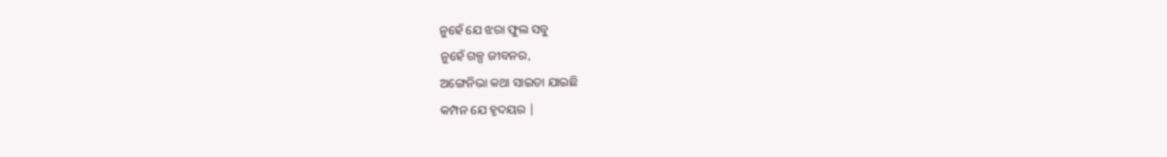ନୁହେଁ ଯେ ଝରା ଫୁଲ ସବୁ
ନୁହେଁ ଗଳ୍ପ ଜୀବନର,
ଅଙ୍ଗେନିଭା କଥା ସାଇତା ଯାଇଛି
କମ୍ପନ ଯେ ହୃଦୟର |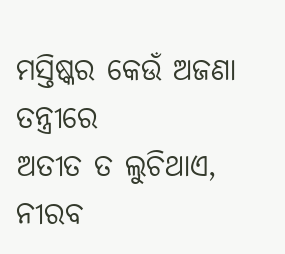ମସ୍ତିଷ୍କର କେଉଁ ଅଜଣା ତନ୍ତ୍ରୀରେ
ଅତୀତ ତ ଲୁଚିଥାଏ,
ନୀରବ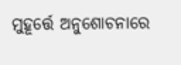ମୁହୂର୍ତ୍ତେ ଅନୁଶୋଚନାରେ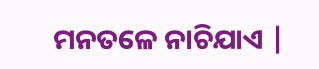ମନତଳେ ନାଚିଯାଏ |